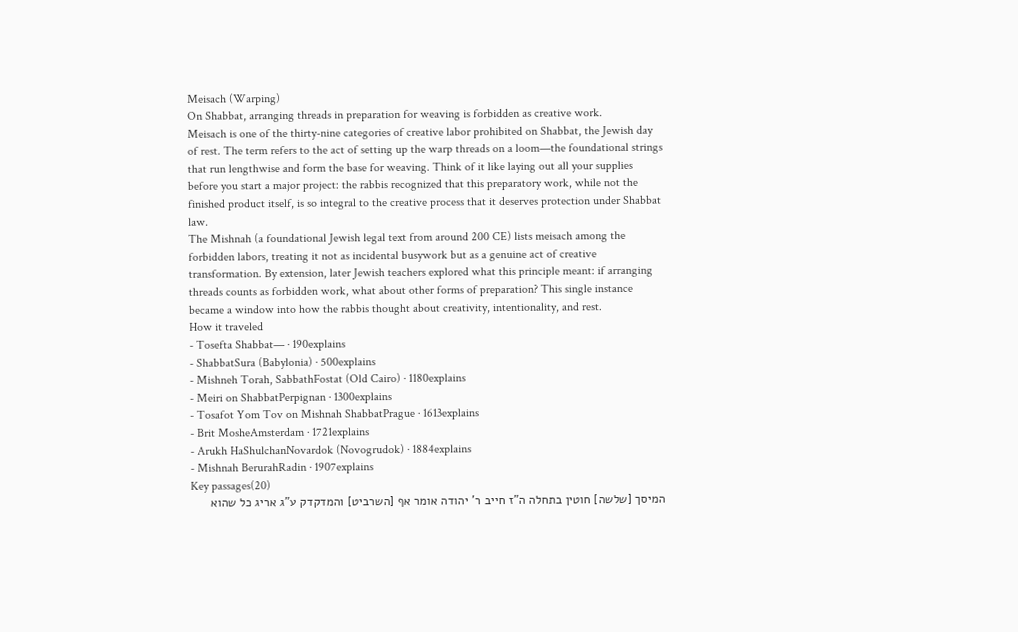Meisach (Warping)
On Shabbat, arranging threads in preparation for weaving is forbidden as creative work.
Meisach is one of the thirty-nine categories of creative labor prohibited on Shabbat, the Jewish day of rest. The term refers to the act of setting up the warp threads on a loom—the foundational strings that run lengthwise and form the base for weaving. Think of it like laying out all your supplies before you start a major project: the rabbis recognized that this preparatory work, while not the finished product itself, is so integral to the creative process that it deserves protection under Shabbat law.
The Mishnah (a foundational Jewish legal text from around 200 CE) lists meisach among the forbidden labors, treating it not as incidental busywork but as a genuine act of creative transformation. By extension, later Jewish teachers explored what this principle meant: if arranging threads counts as forbidden work, what about other forms of preparation? This single instance became a window into how the rabbis thought about creativity, intentionality, and rest.
How it traveled
- Tosefta Shabbat— · 190explains
- ShabbatSura (Babylonia) · 500explains
- Mishneh Torah, SabbathFostat (Old Cairo) · 1180explains
- Meiri on ShabbatPerpignan · 1300explains
- Tosafot Yom Tov on Mishnah ShabbatPrague · 1613explains
- Brit MosheAmsterdam · 1721explains
- Arukh HaShulchanNovardok (Novogrudok) · 1884explains
- Mishnah BerurahRadin · 1907explains
Key passages(20)
המיסך [שלשה] חוטין בתחלה ה"ז חייב ר' יהודה אומר אף [השרביט] והמדקדק ע"ג אריג כל שהוא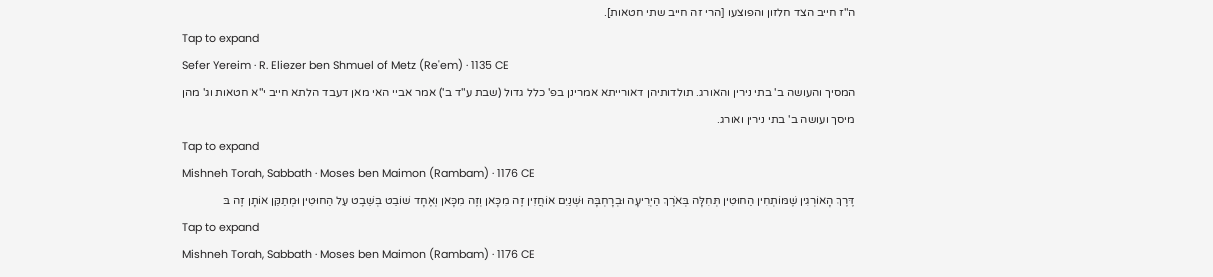ה"ז חייב הצד חלזון והפוצעו [הרי זה חייב שתי חטאות].
Tap to expand
Sefer Yereim · R. Eliezer ben Shmuel of Metz (Re'em) · 1135 CE
המסיך והעושה ב' בתי נירין והאורג. תולדותיהן דאורייתא אמרינן בפ' כלל גדול (שבת ע"ד ב') אמר אביי האי מאן דעבד הלתא חייב י"א חטאות וג' מהן מיסך ועושה ב' בתי נירין ואורג.
Tap to expand
Mishneh Torah, Sabbath · Moses ben Maimon (Rambam) · 1176 CE
דֶּרֶךְ הָאוֹרְגִין שֶׁמּוֹתְחִין הַחוּטִין תְּחִלָּה בְּאֹרֶךְ הַיְרִיעָה וּבְרָחְבָּהּ וּשְׁנַיִם אוֹחֲזִין זֶה מִכָּאן וְזֶה מִכָּאן וְאֶחָד שׁוֹבֵט בְּשֵׁבֶט עַל הַחוּטִין וּמְתַקֵּן אוֹתָן זֶה בּ
Tap to expand
Mishneh Torah, Sabbath · Moses ben Maimon (Rambam) · 1176 CE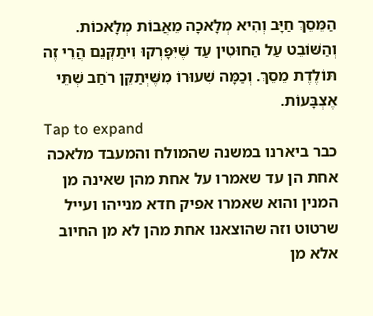הַמֵּסֵךְ חַיָּב וְהִיא מְלָאכָה מֵאֲבוֹת מְלָאכוֹת. וְהַשּׁוֹבֵט עַל הַחוּטִין עַד שֶׁיִּפָּרְקוּ וִיתַקְּנֵם הֲרֵי זֶה תּוֹלֶדֶת מֵסֵךְ. וְכַמָּה שִׁעוּרוֹ מִשֶּׁיְּתַקֵּן רֹחַב שְׁתֵּי אֶצְבָּעוֹת.
Tap to expand
כבר ביארנו במשנה שהמולח והמעבד מלאכה אחת הן עד שאמרו על אחת מהן שאינה מן המנין והוא שאמרו אפיק חדא מנייהו ועייל שרטוט וזה שהוצאנו אחת מהן לא מן החיוב אלא מן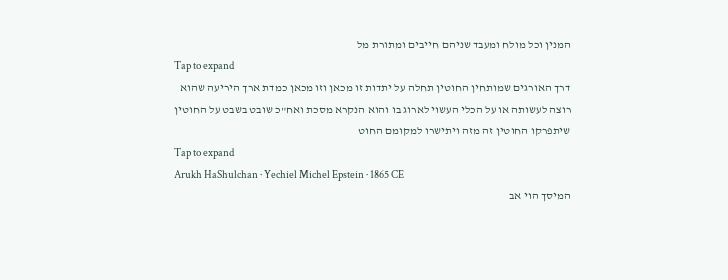המנין וכל מולח ומעבד שניהם חייבים ומתורת מל
Tap to expand
דרך האורגים שמותחין החוטין תחלה על יתדות זו מכאן וזו מכאן כמדת ארך היריעה שהוא רוצה לעשותה או על הכלי העשוי לארוג בו והוא הנקרא מסכת ואח"כ שובט בשבט על החוטין שיתפרקו החוטין זה מזה ויתישרו למקומם החוט
Tap to expand
Arukh HaShulchan · Yechiel Michel Epstein · 1865 CE
המיסך הוי אב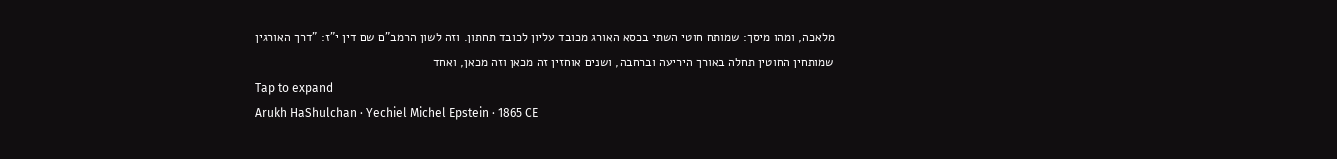מלאכה, ומהו מיסך: שמותח חוטי השתי בכסא האורג מכובד עליון לכובד תחתון. וזה לשון הרמב"ם שם דין י"ז: "דרך האורגין שמותחין החוטין תחלה באורך היריעה וברחבה, ושנים אוחזין זה מכאן וזה מכאן, ואחד
Tap to expand
Arukh HaShulchan · Yechiel Michel Epstein · 1865 CE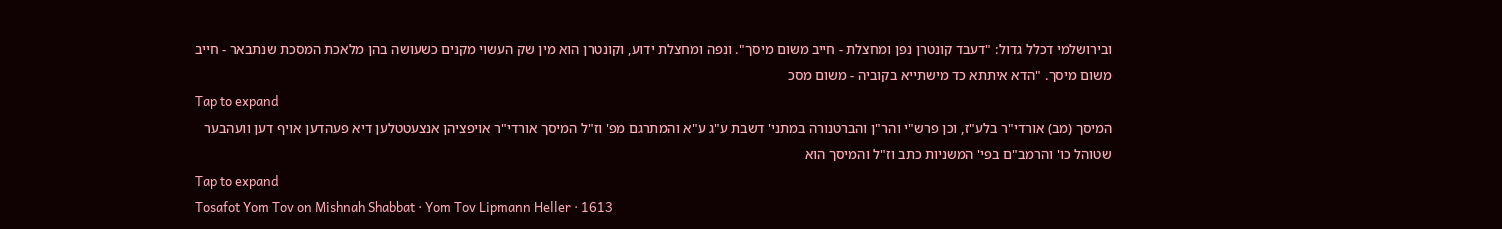ובירושלמי דכלל גדול: "דעבד קונטרן נפן ומחצלת - חייב משום מיסך". ונפה ומחצלת ידוע, וקונטרן הוא מין שק העשוי מקנים כשעושה בהן מלאכת המסכת שנתבאר - חייב משום מיסך. "הדא איתתא כד מישתייא בקוביה - משום מסכ
Tap to expand
המיסך (מב) אורדי"ר בלע"ז, וכן פרש"י והר"ן והברטנורה במתני' דשבת ע"ג ע"א והמתרגם מפ' וז"ל המיסך אורדי"ר אויפציהן אנצעטטלען דיא פעהדען אויף דען וועהבער שטוהל כו' והרמב"ם בפי' המשניות כתב וז"ל והמיסך הוא
Tap to expand
Tosafot Yom Tov on Mishnah Shabbat · Yom Tov Lipmann Heller · 1613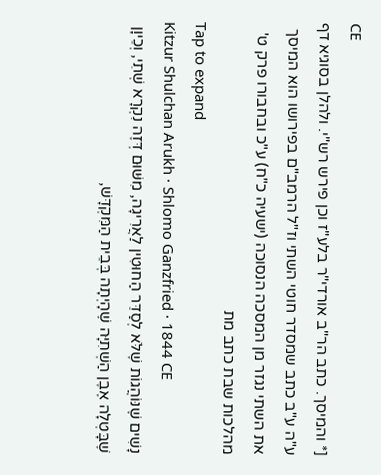CE
[* והמיסך. כתב הר"ב אורדי"ר בלע"ז וכן פירש רש"י. ולהלן בסוגיא דף ע"ה ע"ב כתב שמסדר חוטי השתי וז"ל הרמב"ם בפירושו הוא המיסך את השתי נגזר מן המסכה הנסוכה (ישעיה כ"ח) ע"כ ובחבורו פרק ט' מהלכות שבת כתב מת
Tap to expand
Kitzur Shulchan Arukh · Shlomo Ganzfried · 1844 CE
נָשִׁים שֶׁנּוֹהֲגוֹת שֶׁלֹּא לְסַדֵּר הַחוּטִין לַאֲרִיגָה, מִשּׁוּם דְּזֶה נִקְרָא שְׁתִי, וְכֵיוָן שֶׁבָּטְלָה אֶבֶן הַשְׁתִיָּה שֶׁהָיְתָה בְּבֵית הַמִּקְדָּשׁ,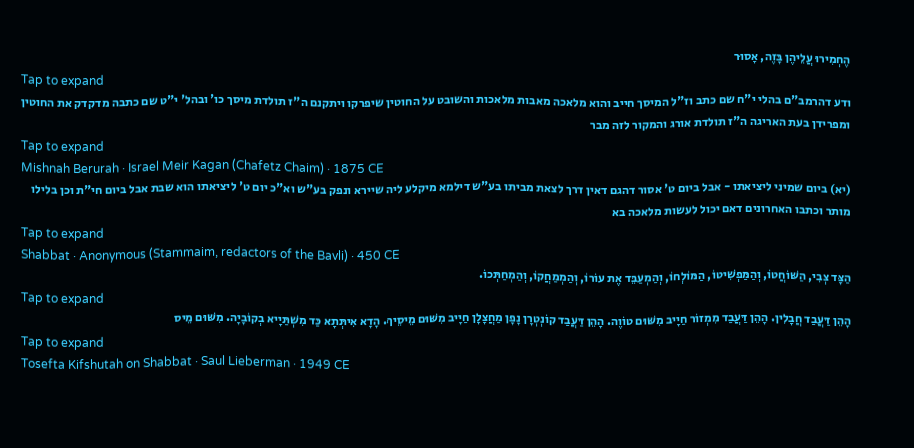הֶחְמִירוּ עֲלֵיהֶן בָּזֶה, אָסוּר
Tap to expand
ודע דהרמב"ם בהלי י"ח שם כתב וז"ל המיסך חייב והוא מלאכה מאבות מלאכות והשובט על החוטין שיפרקו ויתקנם ה"ז תולדת מיסך כו' ובהל' י"ט שם כתבה מדקדק את החוטין ומפרידן בעת האריגה ה"ז תולדת אורג והמקור לזה מבר
Tap to expand
Mishnah Berurah · Israel Meir Kagan (Chafetz Chaim) · 1875 CE
(יא) ביום שמיני ליציאתו - אבל ביום ט' אסור דהגם דאין דרך לצאת מביתו בע"ש דילמא מיקלע ליה שיירא ונפק בע"ש וא"כ יום ט' ליציאתו הוא שבת אבל ביום חי"ת וכן בלילו מותר וכתבו האחרונים דאם יכול לעשות מלאכה בא
Tap to expand
Shabbat · Anonymous (Stammaim, redactors of the Bavli) · 450 CE
הַצָּד צְבִי, הַשּׁוֹחֲטוֹ, וְהַמַּפְשִׁיטוֹ, הַמּוֹלְחוֹ, וְהַמְעַבֵּד אֶת עוֹרוֹ, וְהַמְמַחֲקוֹ, וְהַמְחַתְּכוֹ.
Tap to expand
הָהֵן דַּעֲבַד חֲבָלִין. הָהֵן דַּעֲבַד מִמְזוֹר חַיָיב מִשּׁוּם טוֹוֶה. הָהֵן דַּעֲבַד קוֹנְטְרָן נָפָן מַחֲצָלָן חַיָיב מִשּׁוּם מֵיסֵיךְ. הָדָא אִיתְּתָא כַּד מִשְׁתַּיָיא בְקוֹבָיָה. מִשּׁוּם מֵיס
Tap to expand
Tosefta Kifshutah on Shabbat · Saul Lieberman · 1949 CE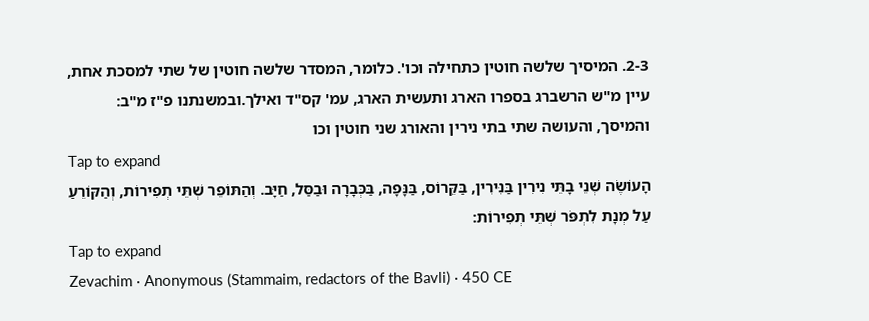2-3. המיסיך שלשה חוטין כתחילה וכו'. כלומר, המסדר שלשה חוטין של שתי למסכת אחת, עיין מ"ש הרשברג בספרו הארג ותעשית הארג, עמ' קס"ד ואילך.ובמשנתנו פ"ז מ"ב: והמיסך, והעושה שתי בתי נירין והאורג שני חוטין וכו
Tap to expand
הָעוֹשֶׂה שְׁנֵי בָתֵּי נִירִין בַּנִּירִין, בַּקֵּרוֹס, בַּנָּפָה, בַּכְּבָרָה וּבַסַּל, חַיָּב. וְהַתּוֹפֵר שְׁתֵּי תְפִירוֹת, וְהַקּוֹרֵעַ עַל מְנָת לִתְפֹּר שְׁתֵּי תְפִירוֹת:
Tap to expand
Zevachim · Anonymous (Stammaim, redactors of the Bavli) · 450 CE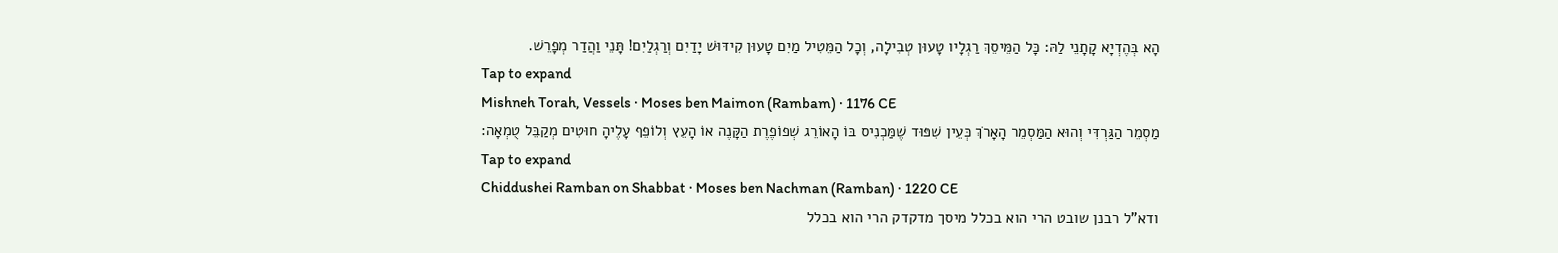הָא בְּהֶדְיָא קָתָנֵי לַהּ: כָּל הַמֵּיסֵךְ רַגְלָיו טָעוּן טְבִילָה, וְכׇל הַמֵּטִיל מַיִם טָעוּן קִידּוּשׁ יָדַיִם וְרַגְלַיִם! תָּנֵי וַהֲדַר מְפָרֵשׁ.
Tap to expand
Mishneh Torah, Vessels · Moses ben Maimon (Rambam) · 1176 CE
מַסְמֵר הַגַּרְדִּי וְהוּא הַמַּסְמֵר הָאָרֹךְ כְּעֵין שִׁפּוּד שֶׁמַּכְנִיס בּוֹ הָאוֹרֵג שְׁפוֹפֶרֶת הַקָּנֶה אוֹ הָעֵץ וְלוֹפֵף עָלֶיהָ חוּטִים מְקַבֵּל טֻמְאָה:
Tap to expand
Chiddushei Ramban on Shabbat · Moses ben Nachman (Ramban) · 1220 CE
ודא"ל רבנן שובט הרי הוא בכלל מיסך מדקדק הרי הוא בכלל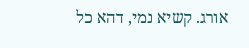אורג. קשיא נמי, דהא כל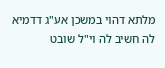מלתא דהוי במשכן אע"ג דדמיא לה חשיב לה וי"ל שובט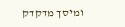ומיסך מדקדק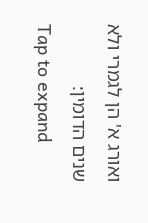ואורג א' הן לגמרי ולא שנים הדומין:
Tap to expand